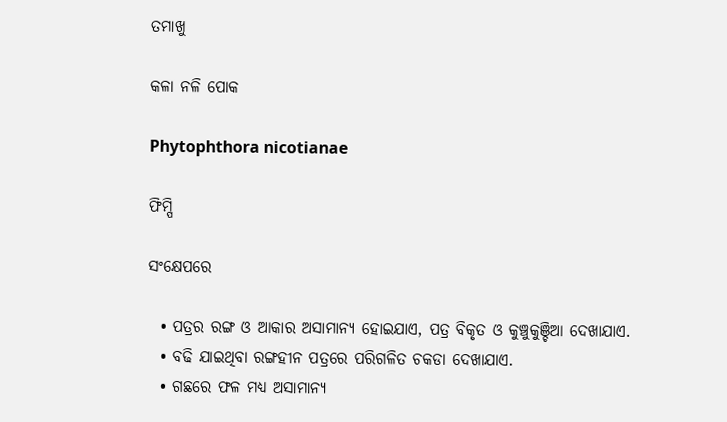ତମାଖୁ

କଳା ନଳି ପୋକ

Phytophthora nicotianae

ଫିମ୍ପି

ସଂକ୍ଷେପରେ

  • ପତ୍ରର ରଙ୍ଗ ଓ ଆକାର ଅସାମାନ୍ୟ ହୋଇଯାଏ, ପତ୍ର ବିକୃତ ଓ କୁଞ୍ଚୁକୁଞ୍ଚିଆ ଦେଖାଯାଏ.
  • ବଢି ଯାଇଥିବା ରଙ୍ଗହୀନ ପତ୍ରରେ ପରିଗଳିତ ଚକଡା ଦେଖାଯାଏ.
  • ଗଛରେ ଫଳ ମଧ୍ୟ ଅସାମାନ୍ୟ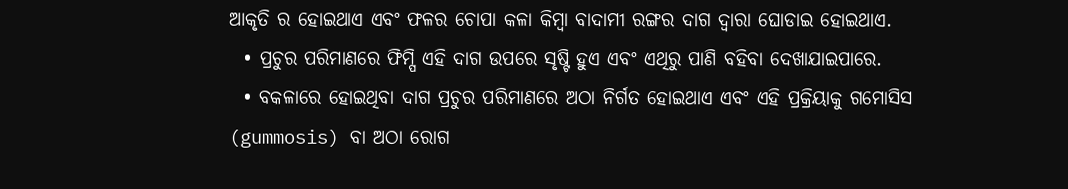ଆକୃତି ର ହୋଇଥାଏ ଏବଂ ଫଳର ଚୋପା କଳା କିମ୍ବା ବାଦାମୀ ରଙ୍ଗର ଦାଗ ଦ୍ୱାରା ଘୋଡାଇ ହୋଇଥାଏ.
  • ପ୍ରଚୁର ପରିମାଣରେ ଫିମ୍ପି ଏହି ଦାଗ ଉପରେ ସୃଷ୍ଟି ହୁଏ ଏବଂ ଏଥିରୁ ପାଣି ବହିବା ଦେଖାଯାଇପାରେ.
  • ବକଳାରେ ହୋଇଥିବା ଦାଗ ପ୍ରଚୁର ପରିମାଣରେ ଅଠା ନିର୍ଗତ ହୋଇଥାଏ ଏବଂ ଏହି ପ୍ରକ୍ରିୟାକୁ ଗମୋସିସ (gummosis) ବା ଅଠା ରୋଗ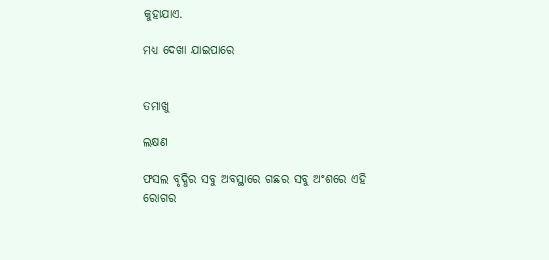କୁହାଯାଏ.

ମଧ୍ୟ ଦେଖା ଯାଇପାରେ


ତମାଖୁ

ଲକ୍ଷଣ

ଫସଲ ବୃଦ୍ଧିର ସବୁ ଅବସ୍ଥାରେ ଗଛର ସବୁ ଅଂଶରେ ଏହି ରୋଗର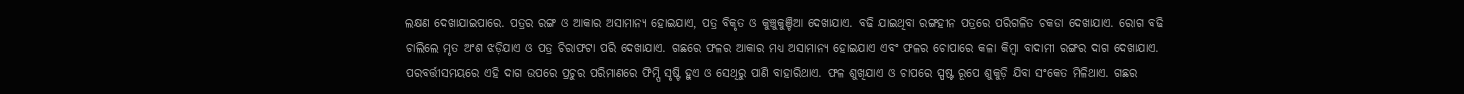ଲକ୍ଷଣ ଦେଖାଯାଇପାରେ. ପତ୍ରର ରଙ୍ଗ ଓ ଆକାର ଅସାମାନ୍ୟ ହୋଇଯାଏ, ପତ୍ର ବିକୃତ ଓ କୁଞ୍ଚୁକୁଞ୍ଚିଆ ଦେଖାଯାଏ. ବଢି ଯାଇଥିବା ରଙ୍ଗହୀନ ପତ୍ରରେ ପରିଗଳିତ ଚକଡା ଦେଖାଯାଏ. ରୋଗ ବଢି ଚାଲିଲେ ମୃତ ଅଂଶ ଝଡ଼ିଯାଏ ଓ ପତ୍ର ଚିରାଫଟା ପରି ଦେଖାଯାଏ. ଗଛରେ ଫଳର ଆକାର ମଧ୍ୟ ଅସାମାନ୍ୟ ହୋଇଯାଏ ଏବଂ ଫଳର ଚୋପାରେ କଳା କିମ୍ବା ବାଦାମୀ ରଙ୍ଗର ଦାଗ ଦେଖାଯାଏ. ପରବର୍ତ୍ତୀସମୟରେ ଏହି ଦାଗ ଉପରେ ପ୍ରଚୁର ପରିମାଣରେ ଫିମ୍ପି ସୃଷ୍ଟି ହୁଏ ଓ ସେଥିରୁ ପାଣି ବାହାରିଥାଏ. ଫଳ ଶୁଖିଯାଏ ଓ ଚାପରେ ସ୍ପଷ୍ଟ ରୂପେ ଶୁକୁଡ଼ି ଯିବା ସଂକେତ ମିଳିଥାଏ. ଗଛର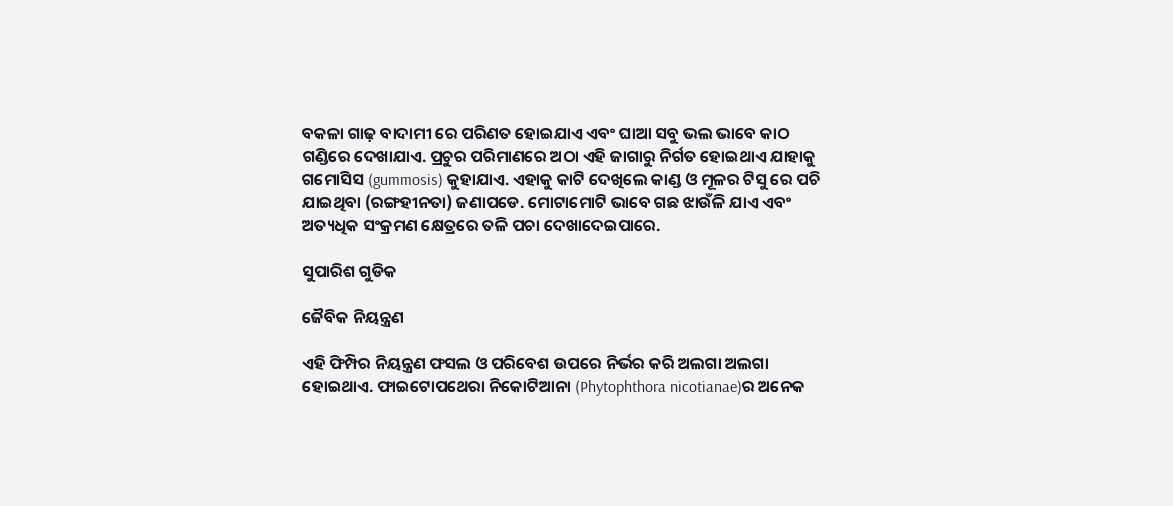ବକଳା ଗାଢ଼ ବାଦାମୀ ରେ ପରିଣତ ହୋଇଯାଏ ଏବଂ ଘାଆ ସବୁ ଭଲ ଭାବେ କାଠ ଗଣ୍ଡିରେ ଦେଖାଯାଏ. ପ୍ରଚୁର ପରିମାଣରେ ଅଠା ଏହି ଜାଗାରୁ ନିର୍ଗତ ହୋଇଥାଏ ଯାହାକୁ ଗମୋସିସ (gummosis) କୁହାଯାଏ. ଏହାକୁ କାଟି ଦେଖିଲେ କାଣ୍ଡ ଓ ମୂଳର ଟିସୁ ରେ ପଚି ଯାଇଥିବା (ରଙ୍ଗହୀନତା) ଜଣାପଡେ. ମୋଟାମୋଟି ଭାବେ ଗଛ ଝାଉଁଳି ଯାଏ ଏବଂ ଅତ୍ୟଧିକ ସଂକ୍ରମଣ କ୍ଷେତ୍ରରେ ତଳି ପଚା ଦେଖାଦେଇପାରେ.

ସୁପାରିଶ ଗୁଡିକ

ଜୈବିକ ନିୟନ୍ତ୍ରଣ

ଏହି ଫିମ୍ପିର ନିୟନ୍ତ୍ରଣ ଫସଲ ଓ ପରିବେଶ ଉପରେ ନିର୍ଭର କରି ଅଲଗା ଅଲଗା ହୋଇଥାଏ. ଫାଇଟୋପଥେରା ନିକୋଟିଆନା (Phytophthora nicotianae)ର ଅନେକ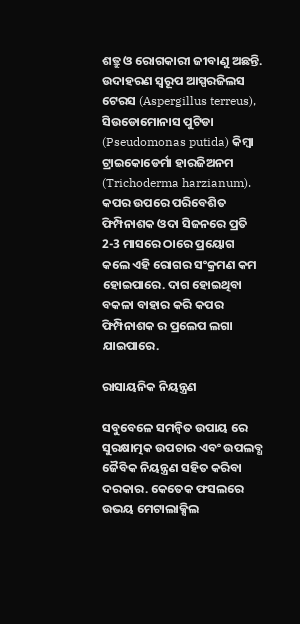ଶତ୍ରୁ ଓ ରୋଗକାରୀ ଜୀବାଣୁ ଅଛନ୍ତି. ଉଦାହରଣ ସ୍ୱରୂପ ଆସ୍ପରଜିଲସ ଟେରସ (Aspergillus terreus), ସିଉଡୋମୋନାସ ପୁଟିଡା (Pseudomonas putida) କିମ୍ବା ଟ୍ରାଇକୋଡେର୍ମା ହାରଜିଅନମ (Trichoderma harzianum). କପର ଉପରେ ପରିବେଶିତ ଫିମ୍ପିନାଶକ ଓଦା ସିଜନରେ ପ୍ରତି 2-3 ମାସରେ ଠାରେ ପ୍ରୟୋଗ କଲେ ଏହି ରୋଗର ସଂକ୍ରମଣ କମ ହୋଇପାରେ. ଦାଗ ହୋଇଥିବା ବକଳା ବାହାର କରି କପର ଫିମ୍ପିନାଶକ ର ପ୍ରଲେପ ଲଗା ଯାଇପାରେ.

ରାସାୟନିକ ନିୟନ୍ତ୍ରଣ

ସବୁବେଳେ ସମନ୍ବିତ ଉପାୟ ରେ ସୁରକ୍ଷାତ୍ମକ ଉପଚାର ଏବଂ ଉପଲବ୍ଧ ଜୈବିକ ନିୟନ୍ତ୍ରଣ ସହିତ କରିବା ଦରକାର. କେତେକ ଫସଲରେ ଉଭୟ ମେଟାଲାକ୍ସିଲ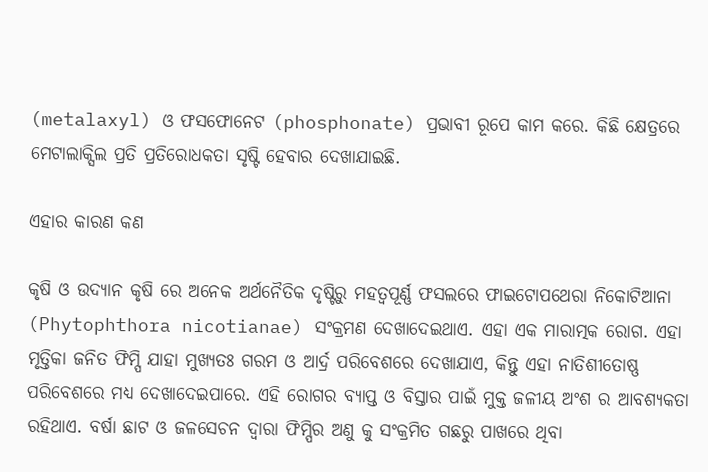(metalaxyl) ଓ ଫସଫୋନେଟ (phosphonate) ପ୍ରଭାବୀ ରୂପେ କାମ କରେ. କିଛି କ୍ଷେତ୍ରରେ ମେଟାଲାକ୍ସିଲ ପ୍ରତି ପ୍ରତିରୋଧକତା ସୃଷ୍ଟି ହେବାର ଦେଖାଯାଇଛି.

ଏହାର କାରଣ କଣ

କୃଷି ଓ ଉଦ୍ୟାନ କୃଷି ରେ ଅନେକ ଅର୍ଥନୈତିକ ଦୃଷ୍ଟିରୁ ମହତ୍ୱପୂର୍ଣ୍ଣ ଫସଲରେ ଫାଇଟୋପଥେରା ନିକୋଟିଆନା (Phytophthora nicotianae) ସଂକ୍ରମଣ ଦେଖାଦେଇଥାଏ. ଏହା ଏକ ମାରାତ୍ମକ ରୋଗ. ଏହା ମୃତ୍ତିକା ଜନିତ ଫିମ୍ପି ଯାହା ମୁଖ୍ୟତଃ ଗରମ ଓ ଆର୍ଦ୍ର ପରିବେଶରେ ଦେଖାଯାଏ, କିନ୍ତୁ ଏହା ନାତିଶୀତୋଷ୍ଣ ପରିବେଶରେ ମଧ୍ୟ ଦେଖାଦେଇପାରେ. ଏହି ରୋଗର ବ୍ୟାପ୍ତ ଓ ବିସ୍ତାର ପାଇଁ ମୁକ୍ତ ଜଳୀୟ ଅଂଶ ର ଆବଶ୍ୟକତା ରହିଥାଏ. ବର୍ଷା ଛାଟ ଓ ଜଳସେଚନ ଦ୍ୱାରା ଫିମ୍ପିର ଅଣୁ କୁ ସଂକ୍ରମିତ ଗଛରୁ ପାଖରେ ଥିବା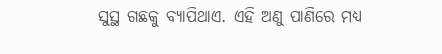ସୁସ୍ଥ ଗଛକୁ ବ୍ୟାପିଥାଏ. ଏହି ଅଣୁ ପାଣିରେ ମଧ୍ୟ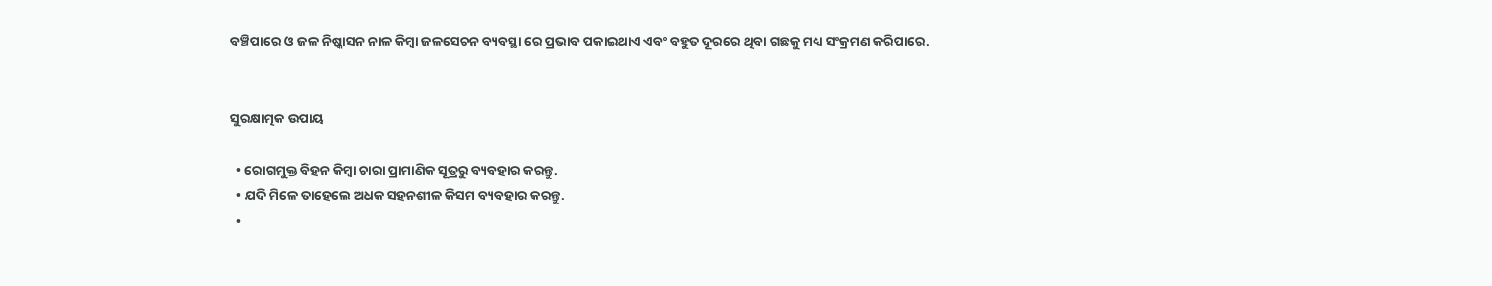ବଞ୍ଚିପାରେ ଓ ଜଳ ନିଷ୍କାସନ ନାଳ କିମ୍ବା ଜଳସେଚନ ବ୍ୟବସ୍ଥା ରେ ପ୍ରଭାବ ପକାଇଥାଏ ଏବଂ ବହୁତ ଦୂରରେ ଥିବା ଗଛକୁ ମଧ୍ୟ ସଂକ୍ରମଣ କରିପାରେ.


ସୁରକ୍ଷାତ୍ମକ ଉପାୟ

  • ରୋଗମୁକ୍ତ ବିହନ କିମ୍ବା ଚାରା ପ୍ରାମାଣିକ ସୂତ୍ରରୁ ବ୍ୟବହାର କରନ୍ତୁ.
  • ଯଦି ମିଳେ ତାହେଲେ ଅଧକ ସହନଶୀଳ କିସମ ବ୍ୟବହାର କରନ୍ତୁ.
  •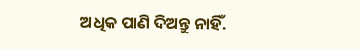ଅଧିକ ପାଣି ଦିଅନ୍ତୁ ନାହିଁ.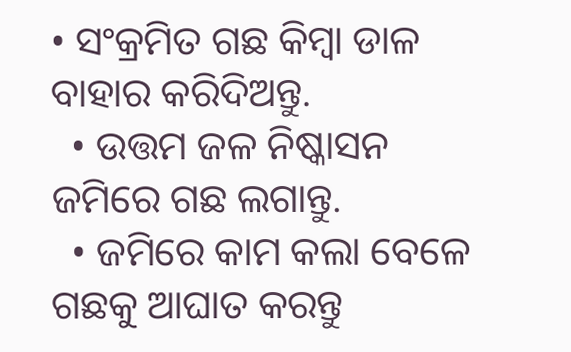• ସଂକ୍ରମିତ ଗଛ କିମ୍ବା ଡାଳ ବାହାର କରିଦିଅନ୍ତୁ.
  • ଉତ୍ତମ ଜଳ ନିଷ୍କାସନ ଜମିରେ ଗଛ ଲଗାନ୍ତୁ.
  • ଜମିରେ କାମ କଲା ବେଳେ ଗଛକୁ ଆଘାତ କରନ୍ତୁ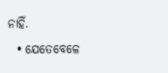ନାହିଁ.
  • ଯେତେବେଳେ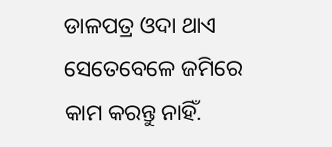ଡାଳପତ୍ର ଓଦା ଥାଏ ସେତେବେଳେ ଜମିରେ କାମ କରନ୍ତୁ ନାହିଁ.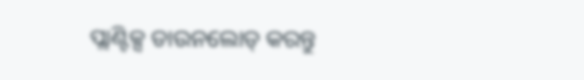ପ୍ଲାଣ୍ଟିକ୍ସ ଡାଉନଲୋଡ୍ କରନ୍ତୁ